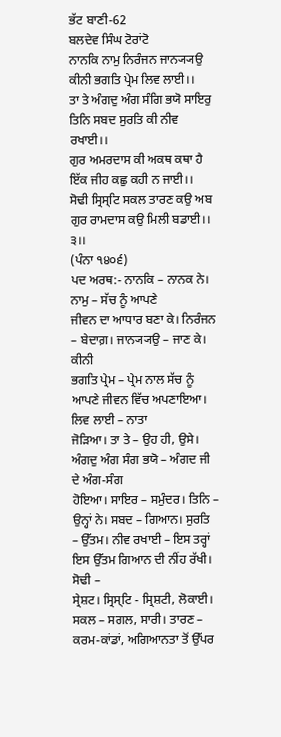ਭੱਟ ਬਾਣੀ-62
ਬਲਦੇਵ ਸਿੰਘ ਟੋਰਾਂਟੋ
ਨਾਨਕਿ ਨਾਮੁ ਨਿਰੰਜਨ ਜਾਨ੍ਯ੍ਯਉ ਕੀਨੀ ਭਗਤਿ ਪ੍ਰੇਮ ਲਿਵ ਲਾਈ।।
ਤਾ ਤੇ ਅੰਗਦੁ ਅੰਗ ਸੰਗਿ ਭਯੋ ਸਾਇਰੁ ਤਿਨਿ ਸਬਦ ਸੁਰਤਿ ਕੀ ਨੀਵ ਰਖਾਈ।।
ਗੁਰ ਅਮਰਦਾਸ ਕੀ ਅਕਥ ਕਥਾ ਹੈ ਇੱਕ ਜੀਹ ਕਛੁ ਕਹੀ ਨ ਜਾਈ।।
ਸੋਢੀ ਸ੍ਰਿਸ੍ਟਿ ਸਕਲ ਤਾਰਣ ਕਉ ਅਬ ਗੁਰ ਰਾਮਦਾਸ ਕਉ ਮਿਲੀ ਬਡਾਈ।। ੩।।
(ਪੰਨਾ ੧੪੦੬)
ਪਦ ਅਰਥ:- ਨਾਨਕਿ – ਨਾਨਕ ਨੇ। ਨਾਮੁ – ਸੱਚ ਨੂੰ ਆਪਣੇ
ਜੀਵਨ ਦਾ ਆਧਾਰ ਬਣਾ ਕੇ। ਨਿਰੰਜਨ – ਬੇਦਾਗ਼। ਜਾਨ੍ਯ੍ਯਉ – ਜਾਣ ਕੇ। ਕੀਨੀ
ਭਗਤਿ ਪ੍ਰੇਮ – ਪ੍ਰੇਮ ਨਾਲ ਸੱਚ ਨੂੰ ਆਪਣੇ ਜੀਵਨ ਵਿੱਚ ਅਪਣਾਇਆ। ਲਿਵ ਲਾਈ – ਨਾਤਾ
ਜੋੜਿਆ। ਤਾ ਤੇ – ਉਹ ਹੀ, ਉਸੇ। ਅੰਗਦੁ ਅੰਗ ਸੰਗ ਭਯੋ – ਅੰਗਦ ਜੀ ਦੇ ਅੰਗ-ਸੰਗ
ਹੋਇਆ। ਸਾਇਰ – ਸਮੁੰਦਰ। ਤਿਨਿ – ਉਨ੍ਹਾਂ ਨੇ। ਸਬਦ – ਗਿਆਨ। ਸੁਰਤਿ
– ਉੱਤਮ। ਨੀਵ ਰਖਾਈ – ਇਸ ਤਰ੍ਹਾਂ ਇਸ ਉੱਤਮ ਗਿਆਨ ਦੀ ਨੀਂਹ ਰੱਖੀ। ਸੋਢੀ –
ਸ੍ਰੇਸ਼ਟ। ਸ੍ਰਿਸ੍ਟਿ - ਸ੍ਰਿਸ਼ਟੀ, ਲੋਕਾਈ। ਸਕਲ – ਸਗਲ, ਸਾਰੀ। ਤਾਰਣ –
ਕਰਮ-ਕਾਂਡਾਂ, ਅਗਿਆਨਤਾ ਤੋਂ ਉੱਪਰ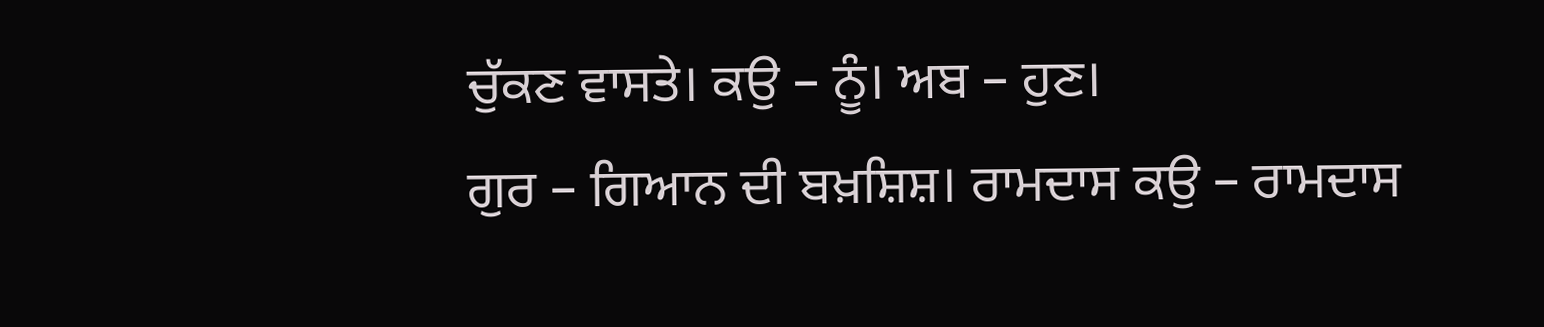ਚੁੱਕਣ ਵਾਸਤੇ। ਕਉ – ਨੂੰ। ਅਬ – ਹੁਣ।
ਗੁਰ – ਗਿਆਨ ਦੀ ਬਖ਼ਸ਼ਿਸ਼। ਰਾਮਦਾਸ ਕਉ – ਰਾਮਦਾਸ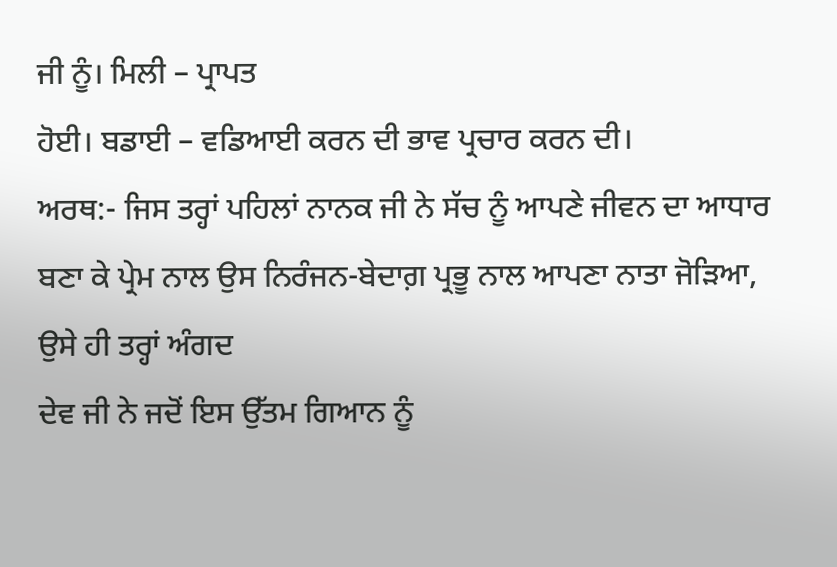ਜੀ ਨੂੰ। ਮਿਲੀ – ਪ੍ਰਾਪਤ
ਹੋਈ। ਬਡਾਈ – ਵਡਿਆਈ ਕਰਨ ਦੀ ਭਾਵ ਪ੍ਰਚਾਰ ਕਰਨ ਦੀ।
ਅਰਥ:- ਜਿਸ ਤਰ੍ਹਾਂ ਪਹਿਲਾਂ ਨਾਨਕ ਜੀ ਨੇ ਸੱਚ ਨੂੰ ਆਪਣੇ ਜੀਵਨ ਦਾ ਆਧਾਰ
ਬਣਾ ਕੇ ਪ੍ਰੇਮ ਨਾਲ ਉਸ ਨਿਰੰਜਨ-ਬੇਦਾਗ਼ ਪ੍ਰਭੂ ਨਾਲ ਆਪਣਾ ਨਾਤਾ ਜੋੜਿਆ, ਉਸੇ ਹੀ ਤਰ੍ਹਾਂ ਅੰਗਦ
ਦੇਵ ਜੀ ਨੇ ਜਦੋਂ ਇਸ ਉੱਤਮ ਗਿਆਨ ਨੂੰ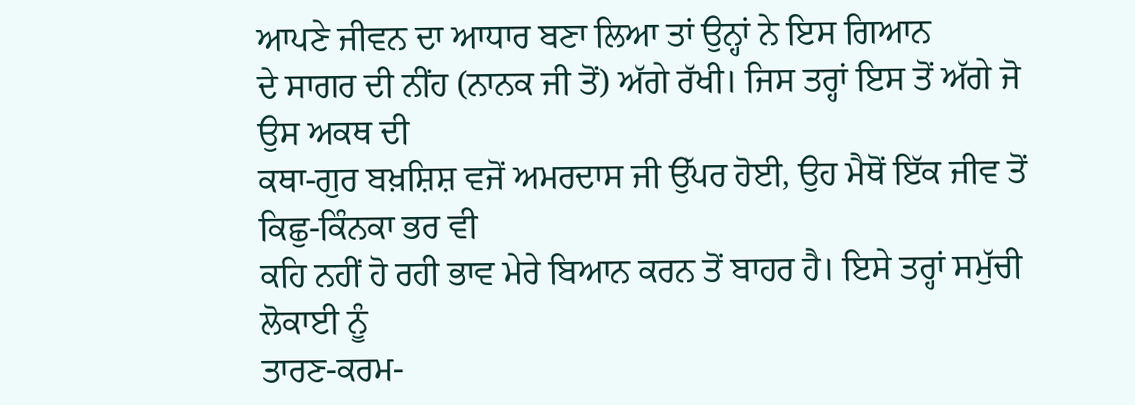ਆਪਣੇ ਜੀਵਨ ਦਾ ਆਧਾਰ ਬਣਾ ਲਿਆ ਤਾਂ ਉਨ੍ਹਾਂ ਨੇ ਇਸ ਗਿਆਨ
ਦੇ ਸਾਗਰ ਦੀ ਨੀਂਹ (ਨਾਨਕ ਜੀ ਤੋਂ) ਅੱਗੇ ਰੱਖੀ। ਜਿਸ ਤਰ੍ਹਾਂ ਇਸ ਤੋਂ ਅੱਗੇ ਜੋ ਉਸ ਅਕਥ ਦੀ
ਕਥਾ-ਗੁਰ ਬਖ਼ਸ਼ਿਸ਼ ਵਜੋਂ ਅਮਰਦਾਸ ਜੀ ਉੱਪਰ ਹੋਈ, ਉਹ ਮੈਥੋਂ ਇੱਕ ਜੀਵ ਤੋਂ ਕਿਛੁ-ਕਿੰਨਕਾ ਭਰ ਵੀ
ਕਹਿ ਨਹੀਂ ਹੋ ਰਹੀ ਭਾਵ ਮੇਰੇ ਬਿਆਨ ਕਰਨ ਤੋਂ ਬਾਹਰ ਹੈ। ਇਸੇ ਤਰ੍ਹਾਂ ਸਮੁੱਚੀ ਲੋਕਾਈ ਨੂੰ
ਤਾਰਣ-ਕਰਮ-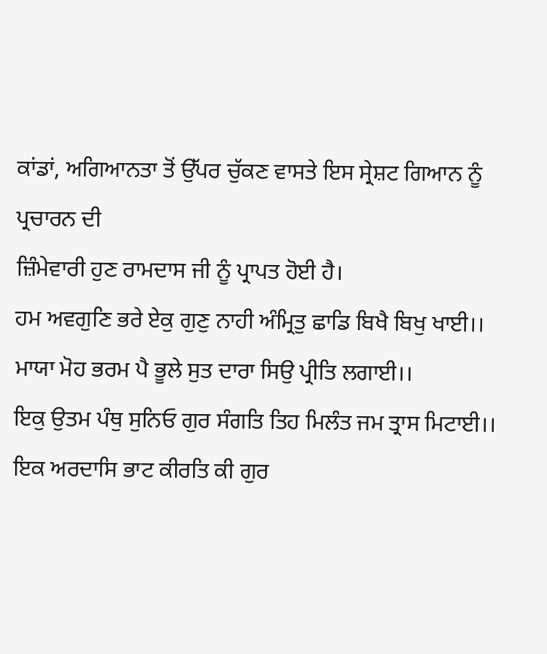ਕਾਂਡਾਂ, ਅਗਿਆਨਤਾ ਤੋਂ ਉੱਪਰ ਚੁੱਕਣ ਵਾਸਤੇ ਇਸ ਸ੍ਰੇਸ਼ਟ ਗਿਆਨ ਨੂੰ ਪ੍ਰਚਾਰਨ ਦੀ
ਜ਼ਿੰਮੇਵਾਰੀ ਹੁਣ ਰਾਮਦਾਸ ਜੀ ਨੂੰ ਪ੍ਰਾਪਤ ਹੋਈ ਹੈ।
ਹਮ ਅਵਗੁਣਿ ਭਰੇ ਏਕੁ ਗੁਣੁ ਨਾਹੀ ਅੰਮ੍ਰਿਤੁ ਛਾਡਿ ਬਿਖੈ ਬਿਖੁ ਖਾਈ।।
ਮਾਯਾ ਮੋਹ ਭਰਮ ਪੈ ਭੂਲੇ ਸੁਤ ਦਾਰਾ ਸਿਉ ਪ੍ਰੀਤਿ ਲਗਾਈ।।
ਇਕੁ ਉਤਮ ਪੰਥੁ ਸੁਨਿਓ ਗੁਰ ਸੰਗਤਿ ਤਿਹ ਮਿਲੰਤ ਜਮ ਤ੍ਰਾਸ ਮਿਟਾਈ।।
ਇਕ ਅਰਦਾਸਿ ਭਾਟ ਕੀਰਤਿ ਕੀ ਗੁਰ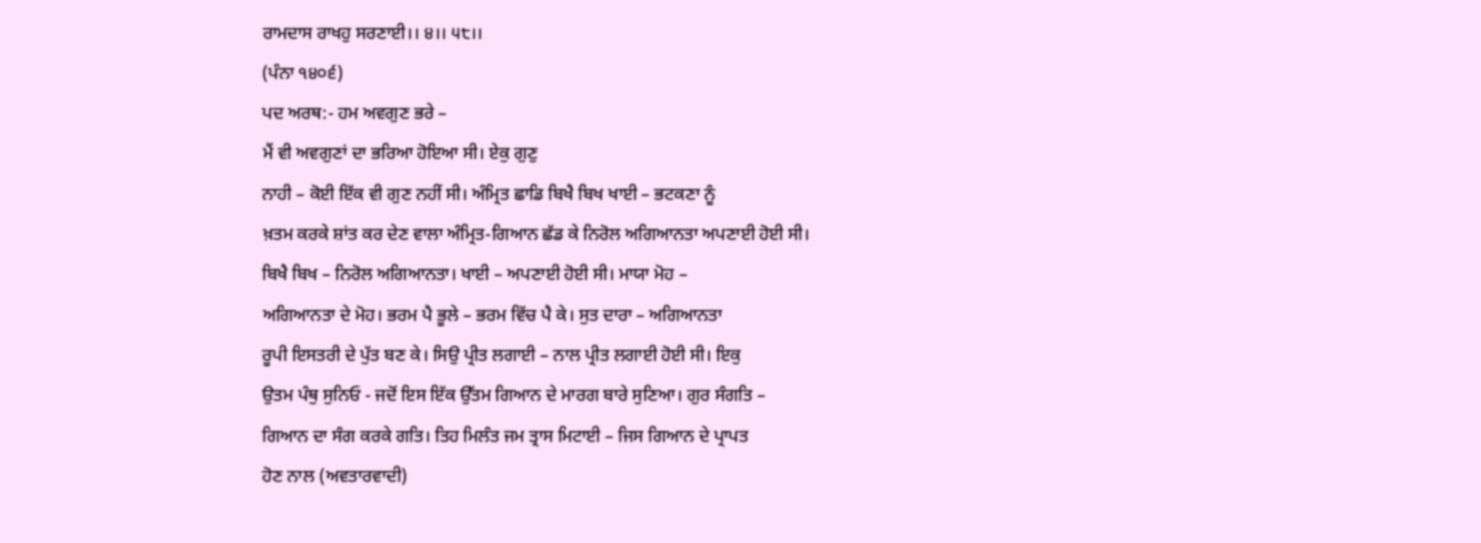ਰਾਮਦਾਸ ਰਾਖਹੁ ਸਰਣਾਈ।। ੪।। ੫੮।।
(ਪੰਨਾ ੧੪੦੬)
ਪਦ ਅਰਥ:- ਹਮ ਅਵਗੁਣ ਭਰੇ –
ਮੈਂ ਵੀ ਅਵਗੁਣਾਂ ਦਾ ਭਰਿਆ ਹੋਇਆ ਸੀ। ਏਕੁ ਗੁਣੁ
ਨਾਹੀ – ਕੋਈ ਇੱਕ ਵੀ ਗੁਣ ਨਹੀਂ ਸੀ। ਅੰਮ੍ਰਿਤ ਛਾਡਿ ਬਿਖੈ ਬਿਖ ਖਾਈ – ਭਟਕਣਾ ਨੂੰ
ਖ਼ਤਮ ਕਰਕੇ ਸ਼ਾਂਤ ਕਰ ਦੇਣ ਵਾਲਾ ਅੰਮ੍ਰਿਤ-ਗਿਆਨ ਛੱਡ ਕੇ ਨਿਰੋਲ ਅਗਿਆਨਤਾ ਅਪਣਾਈ ਹੋਈ ਸੀ।
ਬਿਖੈ ਬਿਖ – ਨਿਰੋਲ ਅਗਿਆਨਤਾ। ਖਾਈ – ਅਪਣਾਈ ਹੋਈ ਸੀ। ਮਾਯਾ ਮੋਹ –
ਅਗਿਆਨਤਾ ਦੇ ਮੋਹ। ਭਰਮ ਪੈ ਭੂਲੇ – ਭਰਮ ਵਿੱਚ ਪੈ ਕੇ। ਸੁਤ ਦਾਰਾ – ਅਗਿਆਨਤਾ
ਰੂਪੀ ਇਸਤਰੀ ਦੇ ਪੁੱਤ ਬਣ ਕੇ। ਸਿਉ ਪ੍ਰੀਤ ਲਗਾਈ – ਨਾਲ ਪ੍ਰੀਤ ਲਗਾਈ ਹੋਈ ਸੀ। ਇਕੁ
ਉਤਮ ਪੰਥੁ ਸੁਨਿਓ - ਜਦੋਂ ਇਸ ਇੱਕ ਉੱਤਮ ਗਿਆਨ ਦੇ ਮਾਰਗ ਬਾਰੇ ਸੁਣਿਆ। ਗੁਰ ਸੰਗਤਿ –
ਗਿਆਨ ਦਾ ਸੰਗ ਕਰਕੇ ਗਤਿ। ਤਿਹ ਮਿਲੰਤ ਜਮ ਤ੍ਰਾਸ ਮਿਟਾਈ – ਜਿਸ ਗਿਆਨ ਦੇ ਪ੍ਰਾਪਤ
ਹੋਣ ਨਾਲ (ਅਵਤਾਰਵਾਦੀ)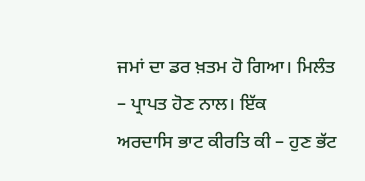ਜਮਾਂ ਦਾ ਡਰ ਖ਼ਤਮ ਹੋ ਗਿਆ। ਮਿਲੰਤ – ਪ੍ਰਾਪਤ ਹੋਣ ਨਾਲ। ਇੱਕ
ਅਰਦਾਸਿ ਭਾਟ ਕੀਰਤਿ ਕੀ – ਹੁਣ ਭੱਟ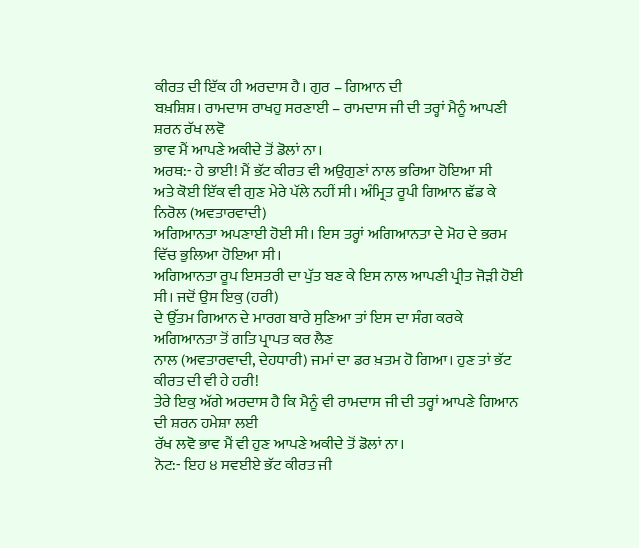ਕੀਰਤ ਦੀ ਇੱਕ ਹੀ ਅਰਦਾਸ ਹੈ। ਗੁਰ – ਗਿਆਨ ਦੀ
ਬਖ਼ਸ਼ਿਸ਼। ਰਾਮਦਾਸ ਰਾਖਹੁ ਸਰਣਾਈ – ਰਾਮਦਾਸ ਜੀ ਦੀ ਤਰ੍ਹਾਂ ਮੈਨੂੰ ਆਪਣੀ ਸ਼ਰਨ ਰੱਖ ਲਵੋ
ਭਾਵ ਮੈਂ ਆਪਣੇ ਅਕੀਦੇ ਤੋਂ ਡੋਲਾਂ ਨਾ।
ਅਰਥ:- ਹੇ ਭਾਈ! ਮੈਂ ਭੱਟ ਕੀਰਤ ਵੀ ਅਉਗੁਣਾਂ ਨਾਲ ਭਰਿਆ ਹੋਇਆ ਸੀ
ਅਤੇ ਕੋਈ ਇੱਕ ਵੀ ਗੁਣ ਮੇਰੇ ਪੱਲੇ ਨਹੀਂ ਸੀ। ਅੰਮ੍ਰਿਤ ਰੂਪੀ ਗਿਆਨ ਛੱਡ ਕੇ ਨਿਰੋਲ (ਅਵਤਾਰਵਾਦੀ)
ਅਗਿਆਨਤਾ ਅਪਣਾਈ ਹੋਈ ਸੀ। ਇਸ ਤਰ੍ਹਾਂ ਅਗਿਆਨਤਾ ਦੇ ਮੋਹ ਦੇ ਭਰਮ ਵਿੱਚ ਭੁਲਿਆ ਹੋਇਆ ਸੀ।
ਅਗਿਆਨਤਾ ਰੂਪ ਇਸਤਰੀ ਦਾ ਪੁੱਤ ਬਣ ਕੇ ਇਸ ਨਾਲ ਆਪਣੀ ਪ੍ਰੀਤ ਜੋੜੀ ਹੋਈ ਸੀ। ਜਦੋਂ ਉਸ ਇਕੁ (ਹਰੀ)
ਦੇ ਉੱਤਮ ਗਿਆਨ ਦੇ ਮਾਰਗ ਬਾਰੇ ਸੁਣਿਆ ਤਾਂ ਇਸ ਦਾ ਸੰਗ ਕਰਕੇ ਅਗਿਆਨਤਾ ਤੋਂ ਗਤਿ ਪ੍ਰਾਪਤ ਕਰ ਲੈਣ
ਨਾਲ (ਅਵਤਾਰਵਾਦੀ, ਦੇਹਧਾਰੀ) ਜਮਾਂ ਦਾ ਡਰ ਖ਼ਤਮ ਹੋ ਗਿਆ। ਹੁਣ ਤਾਂ ਭੱਟ ਕੀਰਤ ਦੀ ਵੀ ਹੇ ਹਰੀ!
ਤੇਰੇ ਇਕੁ ਅੱਗੇ ਅਰਦਾਸ ਹੈ ਕਿ ਮੈਨੂੰ ਵੀ ਰਾਮਦਾਸ ਜੀ ਦੀ ਤਰ੍ਹਾਂ ਆਪਣੇ ਗਿਆਨ ਦੀ ਸ਼ਰਨ ਹਮੇਸ਼ਾ ਲਈ
ਰੱਖ ਲਵੋ ਭਾਵ ਮੈਂ ਵੀ ਹੁਣ ਆਪਣੇ ਅਕੀਦੇ ਤੋਂ ਡੋਲਾਂ ਨਾ।
ਨੋਟ:- ਇਹ ੪ ਸਵਈਏ ਭੱਟ ਕੀਰਤ ਜੀ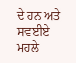ਦੇ ਹਨ ਅਤੇ ਸਵਈਏ ਮਹਲੇ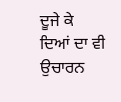ਦੂਜੇ ਕੇ
ਦਿਆਂ ਦਾ ਵੀ ਉਚਾਰਨ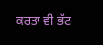ਕਰਤਾ ਵੀ ਭੱਟ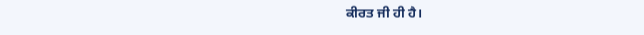ਕੀਰਤ ਜੀ ਹੀ ਹੈ।